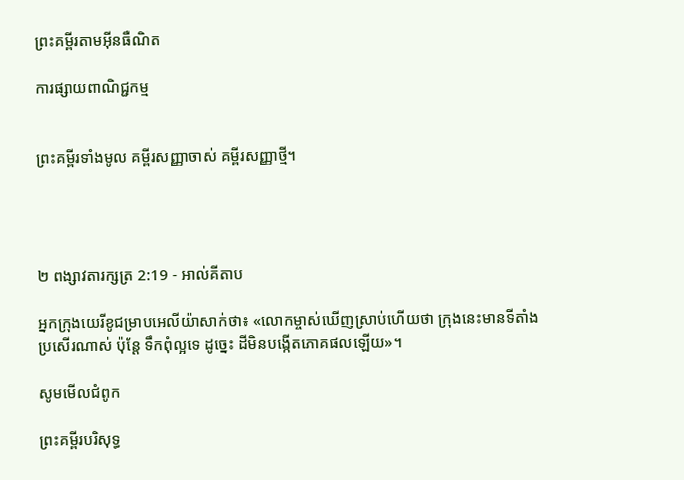ព្រះគម្ពីរតាមអ៊ីនធឺណិត

ការផ្សាយពាណិជ្ជកម្ម


ព្រះគម្ពីរទាំងមូល គម្ពីរសញ្ញាចាស់ គម្ពីរសញ្ញាថ្មី។




២ ពង្សាវ‌តារ‌ក្សត្រ 2:19 - អាល់គីតាប

អ្នកក្រុងយេរី‌ខូជម្រាបអេលី‌យ៉ាសាក់ថា៖ «លោកម្ចាស់ឃើញស្រាប់ហើយថា ក្រុងនេះមានទីតាំងប្រសើរណាស់ ប៉ុន្តែ ទឹកពុំល្អទេ ដូច្នេះ ដីមិនបង្កើតភោគផលឡើយ»។

សូមមើលជំពូក

ព្រះគម្ពីរបរិសុទ្ធ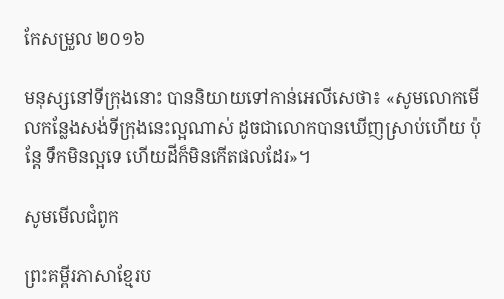កែសម្រួល ២០១៦

មនុស្សនៅទីក្រុងនោះ បាននិយាយទៅកាន់អេលី‌សេថា៖ «សូមលោកមើលកន្លែងសង់ទីក្រុងនេះល្អណាស់ ដូចជាលោកបានឃើញស្រាប់ហើយ ប៉ុន្តែ ទឹកមិនល្អទេ ហើយដីក៏មិនកើតផលដែរ»។

សូមមើលជំពូក

ព្រះគម្ពីរភាសាខ្មែរប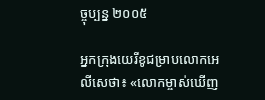ច្ចុប្បន្ន ២០០៥

អ្នកក្រុងយេរីខូជម្រាបលោកអេលីសេថា៖ «លោកម្ចាស់ឃើញ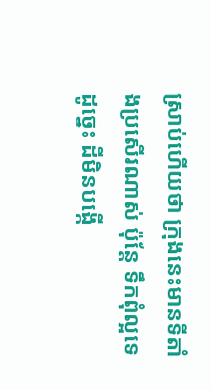ស្រាប់ហើយថា ក្រុងនេះមានទីតាំងប្រសើរណាស់ ប៉ុន្តែ ទឹកពុំល្អទេ ដូច្នេះ ដីមិនបង្កើ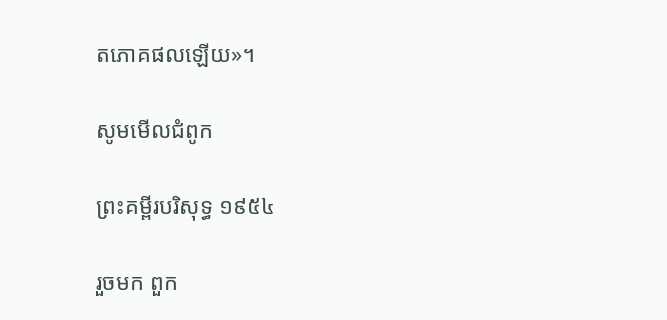តភោគ‌ផលឡើយ»។

សូមមើលជំពូក

ព្រះគម្ពីរបរិសុទ្ធ ១៩៥៤

រួចមក ពួក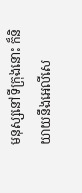មនុស្សនៅទីក្រុងនោះ ក៏និយាយនឹងអេលី‌សេ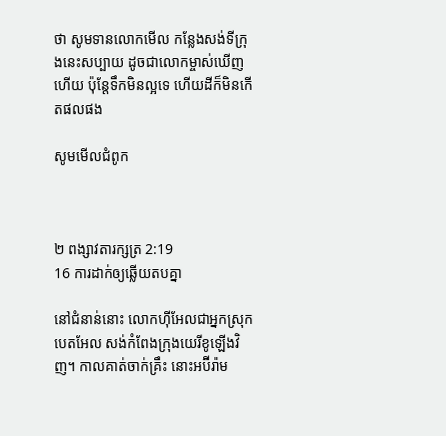ថា សូមទានលោកមើល កន្លែងសង់ទីក្រុងនេះសប្បាយ ដូចជាលោកម្ចាស់ឃើញហើយ ប៉ុន្តែទឹកមិនល្អទេ ហើយដីក៏មិនកើតផលផង

សូមមើលជំពូក



២ ពង្សាវ‌តារ‌ក្សត្រ 2:19
16 ការដាក់ឲ្យឆ្លើយតបគ្នា

នៅជំនាន់នោះ លោកហ៊ីអែលជាអ្នកស្រុកបេត‌អែល សង់កំពែងក្រុងយេរី‌ខូឡើងវិញ។ កាលគាត់ចាក់គ្រឹះ នោះអប៊ីរ៉ាម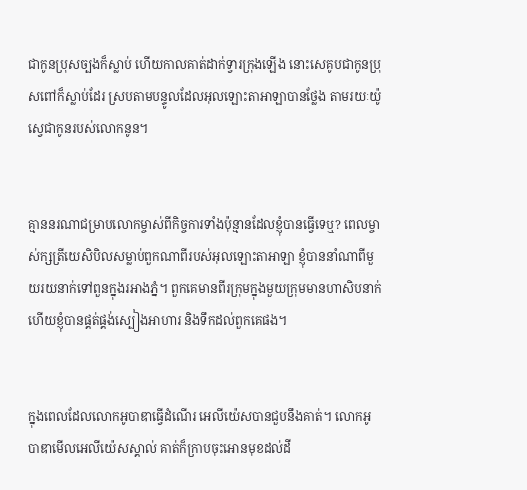ជាកូនប្រុសច្បងក៏ស្លាប់ ហើយកាលគាត់ដាក់ទ្វារក្រុងឡើង នោះសេគូបជាកូនប្រុសពៅក៏ស្លាប់ដែរ ស្របតាមបន្ទូលដែលអុលឡោះ‌តាអាឡាបានថ្លែង តាមរយៈយ៉ូស្វេជាកូនរបស់លោកនូន។


គ្មាននរណាជម្រាបលោកម្ចាស់ពីកិច្ចការទាំងប៉ុន្មានដែលខ្ញុំបានធ្វើទេឬ? ពេលម្ចាស់ក្សត្រីយេសិ‌បិលសម្លាប់ពួកណាពីរបស់អុលឡោះ‌តាអាឡា ខ្ញុំបាននាំណាពីមួយរយនាក់ទៅពួនក្នុងរអាងភ្នំ។ ពួកគេមានពីរក្រុមក្នុងមួយក្រុមមានហា‌សិបនាក់ ហើយខ្ញុំបានផ្គត់‌ផ្គង់ស្បៀងអាហារ និងទឹកដល់ពួកគេផង។


ក្នុងពេលដែលលោកអូបា‌ឌាធ្វើដំណើរ អេលី‌យ៉េសបានជួបនឹងគាត់។ លោកអូបា‌ឌាមើលអេលី‌យ៉េសស្គាល់ គាត់ក៏ក្រាបចុះអោនមុខដល់ដី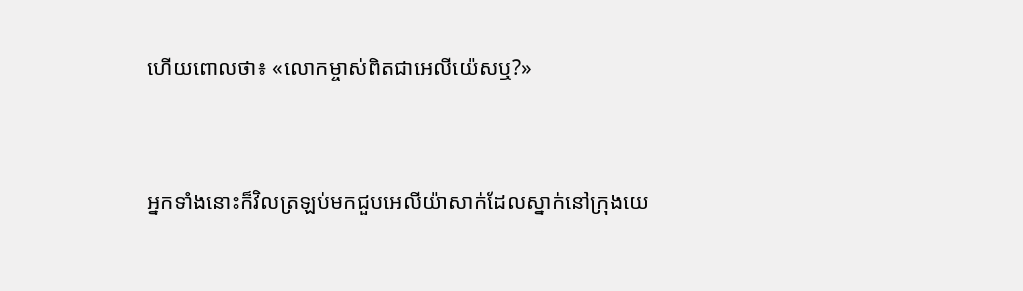ហើយពោលថា៖ «លោកម្ចាស់ពិតជាអេលី‌យ៉េសឬ?»


អ្នកទាំងនោះក៏វិលត្រឡប់មកជួបអេលី‌យ៉ាសាក់ដែលស្នាក់នៅក្រុងយេ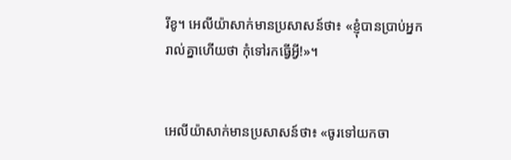រី‌ខូ។ អេលី‌យ៉ាសាក់មានប្រសាសន៍ថា៖ «ខ្ញុំបានប្រាប់អ្នករាល់គ្នាហើយថា កុំទៅរកធ្វើអ្វី!»។


អេលី‌យ៉ាសាក់មានប្រសាសន៍ថា៖ «ចូរទៅយកចា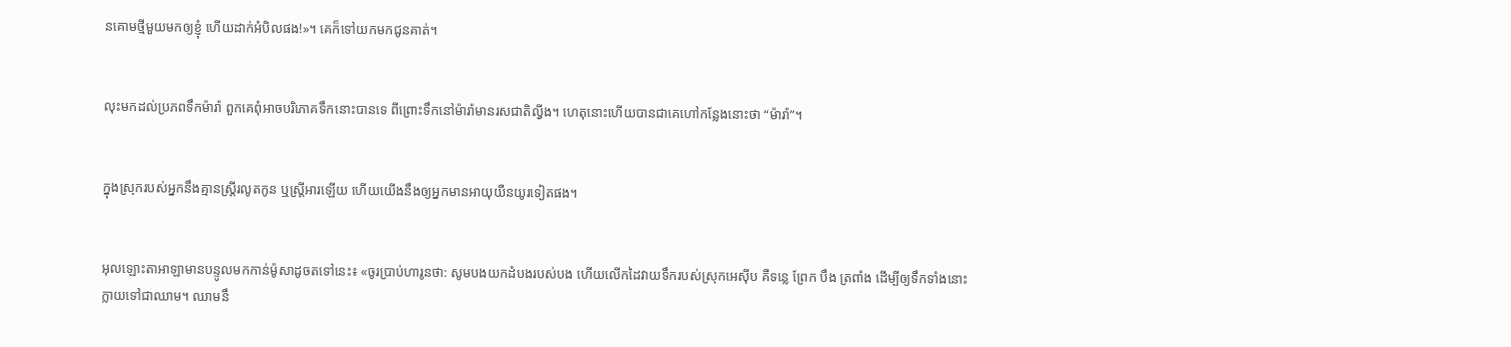នគោមថ្មីមួយមកឲ្យខ្ញុំ ហើយដាក់អំបិលផង!»។ គេក៏ទៅយកមកជូនគាត់។


លុះមកដល់ប្រភពទឹកម៉ារ៉ា ពួកគេពុំអាចបរិភោគទឹកនោះបានទេ ពីព្រោះទឹកនៅម៉ារ៉ាមានរសជាតិល្វីង។ ហេតុនោះហើយបានជាគេហៅកន្លែងនោះថា “ម៉ារ៉ា”។


ក្នុងស្រុករបស់អ្នកនឹងគ្មានស្ត្រីរលូតកូន ឬស្ត្រីអារឡើយ ហើយយើងនឹងឲ្យអ្នកមានអាយុយឺនយូរទៀតផង។


អុលឡោះ‌តាអាឡាមានបន្ទូលមកកាន់ម៉ូសាដូចតទៅនេះ៖ «ចូរប្រាប់ហារូនថា: សូមបងយកដំបងរបស់បង ហើយលើកដៃវាយទឹករបស់ស្រុកអេស៊ីប គឺទន្លេ ព្រែក បឹង ត្រពាំង ដើម្បីឲ្យទឹកទាំងនោះក្លាយទៅជាឈាម។ ឈាមនឹ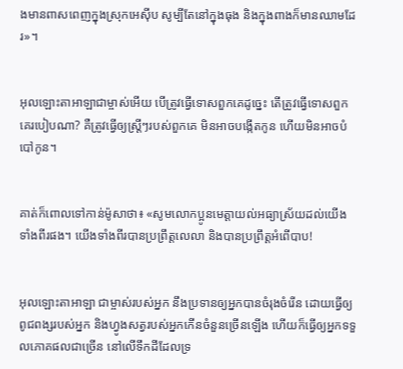ងមានពាសពេញក្នុងស្រុកអេស៊ីប សូម្បីតែនៅក្នុងធុង និងក្នុងពាងក៏មានឈាមដែរ»។


អុលឡោះ‌តាអាឡាជាម្ចាស់អើយ បើត្រូវធ្វើទោសពួកគេដូច្នេះ តើត្រូវធ្វើទោសពួកគេរបៀបណា? គឺត្រូវធ្វើឲ្យស្ត្រីៗរបស់ពួកគេ មិនអាចបង្កើតកូន ហើយមិនអាចបំបៅកូន។


គាត់ក៏ពោលទៅកាន់ម៉ូសាថា៖ «សូមលោកប្អូនមេត្តាយល់អធ្យា‌ស្រ័យដល់យើងទាំងពីរផង។ យើងទាំងពីរបានប្រព្រឹត្តលេលា និងបានប្រព្រឹត្តអំពើបាប!


អុលឡោះ‌តាអាឡា ជាម្ចាស់របស់អ្នក នឹងប្រទានឲ្យអ្នកបានចំរុងចំរើន ដោយធ្វើឲ្យពូជ‌ពង្សរបស់អ្នក និងហ្វូងសត្វរបស់អ្នកកើនចំនួនច្រើនឡើង ហើយក៏ធ្វើឲ្យអ្នកទទួលភោគផលជាច្រើន នៅលើទឹកដីដែលទ្រ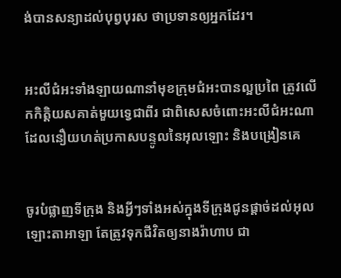ង់បានសន្យាដល់បុព្វ‌បុរស ថាប្រទានឲ្យអ្នកដែរ។


អះលី‌ជំអះទាំង‌ឡាយណានាំមុខក្រុម‌ជំអះបានល្អប្រពៃ ត្រូវលើកកិត្ដិយសគាត់មួយទ្វេជាពីរ ជាពិសេសចំពោះអះលី‌ជំអះណាដែលនឿយ‌ហត់ប្រកាសបន្ទូលនៃអុលឡោះ និងបង្រៀនគេ


ចូរបំផ្លាញទី‌ក្រុង និងអ្វីៗទាំងអស់ក្នុងទី‌ក្រុងជូនផ្តាច់ដល់អុលឡោះ‌តាអាឡា តែត្រូវទុកជីវិតឲ្យនាងរ៉ាហាប ជា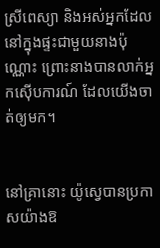ស្រីពេស្យា និងអស់អ្នកដែលនៅក្នុងផ្ទះជាមួយនាងប៉ុណ្ណោះ ព្រោះនាងបានលាក់អ្នកស៊ើប‌ការណ៍ ដែលយើងចាត់ឲ្យមក។


នៅគ្រានោះ យ៉ូស្វេបានប្រកាសយ៉ាងឱ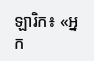ឡារិក៖ «អ្នក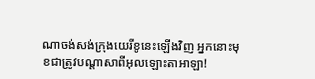ណាចង់សង់ក្រុងយេរីខូនេះឡើងវិញ អ្នកនោះមុខជាត្រូវបណ្តាសាពីអុលឡោះ‌តាអាឡា!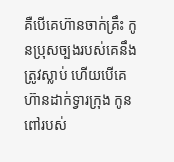គឺបើគេហ៊ានចាក់គ្រឹះ កូនប្រុសច្បងរបស់គេនឹងត្រូវស្លាប់ ហើយបើគេហ៊ានដាក់ទ្វារក្រុង កូនពៅរបស់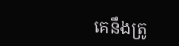គេនឹងត្រូ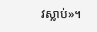វស្លាប់»។